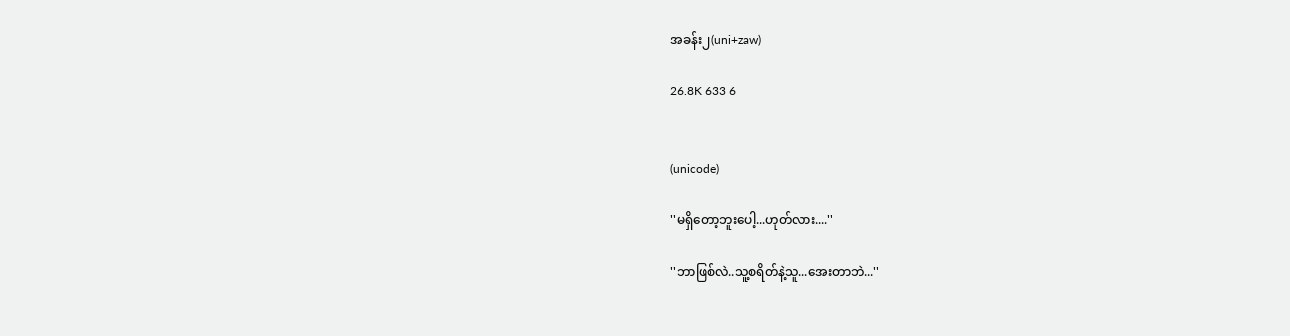အခန်း၂(uni+zaw)

26.8K 633 6


(unicode)

''မရှိတော့ဘူးပေါ့...ဟုတ်လား....''

''ဘာဖြစ်လဲ..သူ့စရိတ်နဲ့သူ...အေးတာဘဲ...''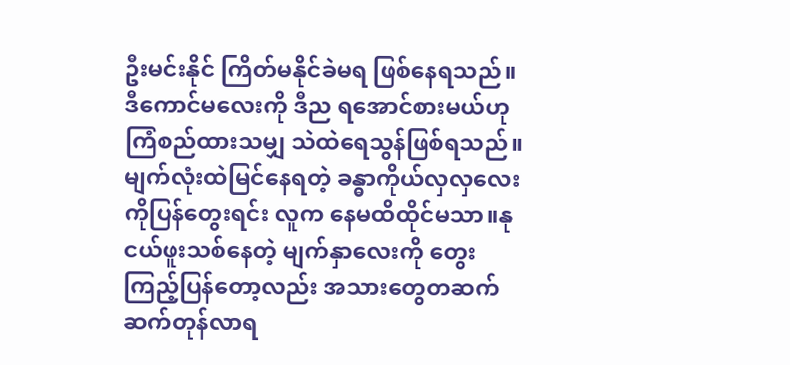ဦးမင်းနိုင် ကြိတ်မနိုင်ခဲမရ ဖြစ်နေရသည်။ဒီကောင်မလေးကို ဒီည ရအောင်စားမယ်ဟု ကြံစည်ထားသမျှ သဲထဲရေသွန်ဖြစ်ရသည်။
မျက်လုံးထဲမြင်နေရတဲ့ ခန္ဓာကိုယ်လှလှလေးကိုပြန်တွေးရင်း လူက နေမထိထိုင်မသာ။နုငယ်ဖူးသစ်နေတဲ့ မျက်နှာလေးကို တွေးကြည့်ပြန်တော့လည်း အသားတွေတဆက်ဆက်တုန်လာရ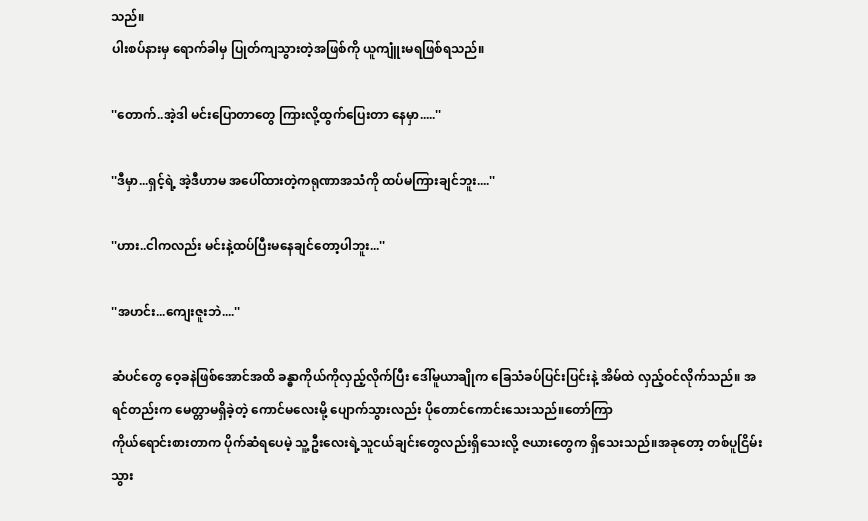သည်။
ပါးစပ်နားမှ ရောက်ခါမှ ပြုတ်ကျသွားတဲ့အဖြစ်ကို ယူကျူံးမရဖြစ်ရသည်။

''တောက်..အဲ့ဒါ မင်းပြောတာတွေ ကြားလို့ထွက်ပြေးတာ နေမှာ.....''

''ဒီမှာ...ရှင့်ရဲ့ အဲ့ဒီဟာမ အပေါ်ထားတဲ့ကရုဏာအသံကို ထပ်မကြားချင်ဘူး....''

''ဟား..ငါကလည်း မင်းနဲ့ထပ်ပြီးမနေချင်တော့ပါဘူး...''

''အဟင်း...ကျေးဇူးဘဲ....''

ဆံပင်တွေ ဝေ့ခနဲဖြစ်အောင်အထိ ခန္ဓာကိုယ်ကိုလှည့်လိုက်ပြီး ဒေါ်မူယာချိုက ခြေသံခပ်ပြင်းပြင်းနဲ့ အိမ်ထဲ လှည့်ဝင်လိုက်သည်။ အရင်တည်းက မေတ္တာမရှိခဲ့တဲ့ ကောင်မလေးမို့ ပျောက်သွားလည်း ပိုတောင်ကောင်းသေးသည်။တော်ကြာ
ကိုယ်ရောင်းစားတာက ပိုက်ဆံရပေမဲ့ သူ့ဦးလေးရဲ့သူငယ်ချင်းတွေလည်းရှိသေးလို့ ဇယားတွေက ရှိသေးသည်။အခုတော့ တစ်ပူငြိမ်းသွား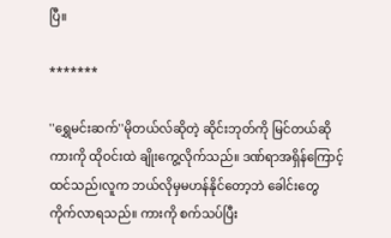ပြီ။

*******

''ရွှေမင်းဆက်''မိုတယ်လ်ဆိုတဲ့ ဆိုင်းဘုတ်ကို မြင်တယ်ဆို ကားကို ထိုဝင်းထဲ ချိုးကွေ့လိုက်သည်။ ဒဏ်ရာအရှိန်ကြောင့် ထင်သည်၊လူက ဘယ်လိုမှမဟန်နိုင်တော့ဘဲ ခေါင်းတွေကိုက်လာရသည်။ ကားကို စက်သပ်ပြီး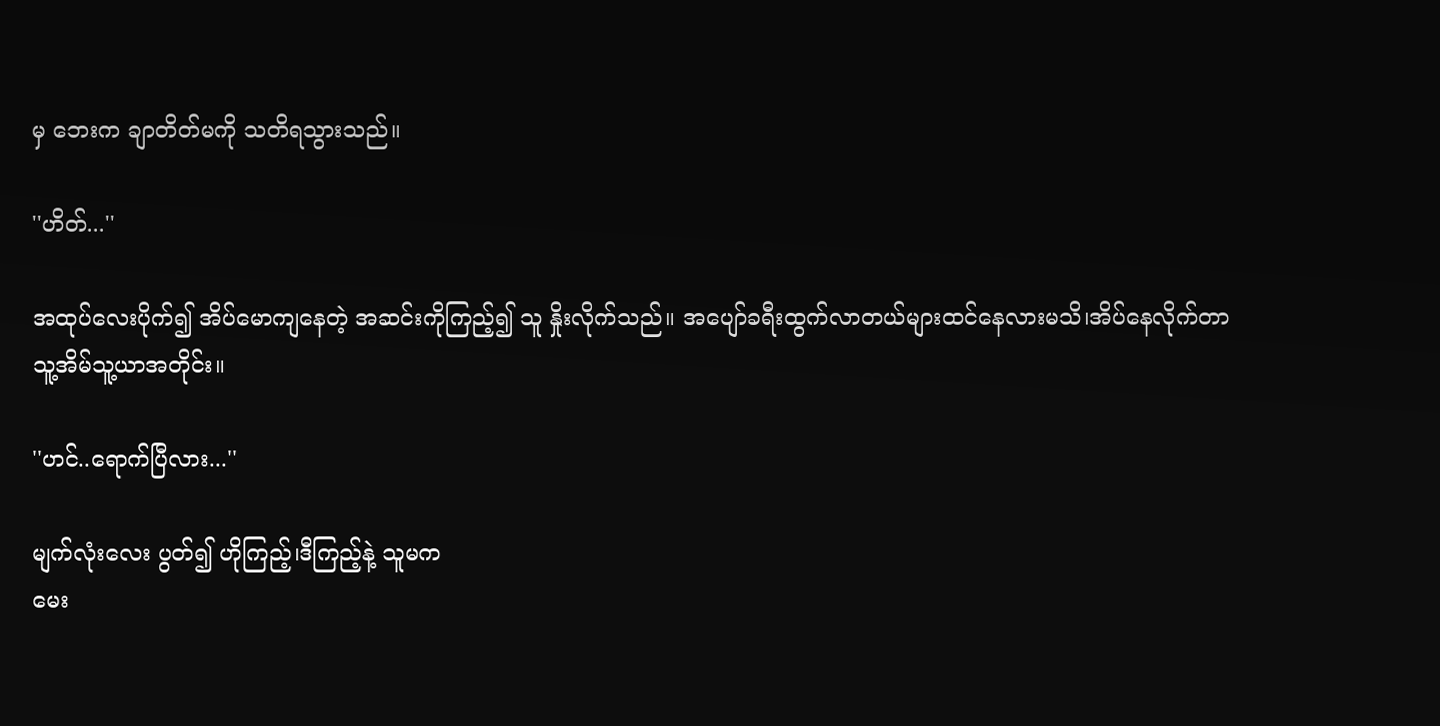မှ ဘေးက ချာတိတ်မကို သတိရသွားသည်။

''ဟိတ်...''

အထုပ်လေးပိုက်၍ အိပ်မောကျနေတဲ့ အဆင်းကိုကြည့်၍ သူ နှိုးလိုက်သည်။ အပျော်ခရီးထွက်လာတယ်များထင်နေလားမသိ၊အိပ်နေလိုက်တာ
သူ့အိမ်သူ့ယာအတိုင်း။

''ဟင်..ရောက်ပြီလား...''

မျက်လုံးလေး ပွတ်၍ ဟိုကြည့်၊ဒီကြည့်နဲ့ သူမက
မေး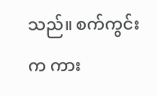သည်။ စက်ကွင်းက ကား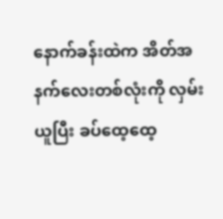နောက်ခန်းထဲက အိတ်အနက်လေးတစ်လုံးကို လှမ်းယူပြီး ခပ်ထေ့ထေ့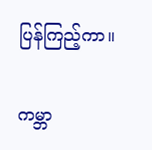ပြန်ကြည့်ကာ။

ကမ္ဘာ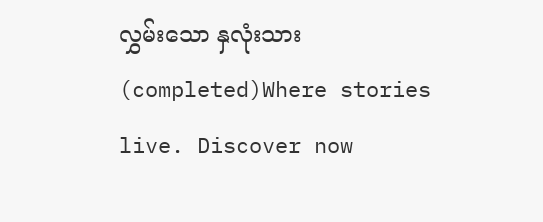လွှမ်းသော နှလုံးသား(completed)Where stories live. Discover now